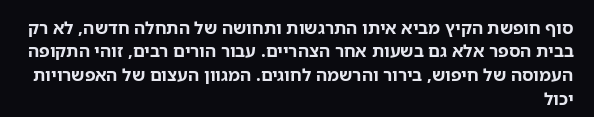סוף חופשת הקיץ מביא איתו התרגשות ותחושה של התחלה חדשה, לא רק בבית הספר אלא גם בשעות אחר הצהריים. עבור הורים רבים, זוהי התקופה העמוסה של חיפוש, בירור והרשמה לחוגים. המגוון העצום של האפשרויות יכול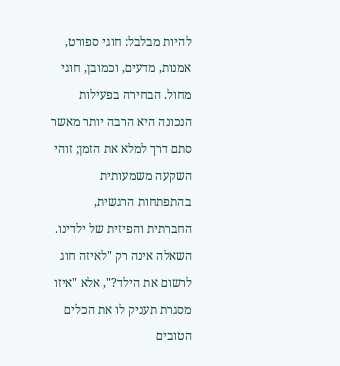להיות מבלבל: חוגי ספורט, אמנות, מדעים, וכמובן, חוגי מחול. הבחירה בפעילות הנכונה היא הרבה יותר מאשר סתם דרך למלא את הזמן; זוהי השקעה משמעותית בהתפתחות הרגשית, החברתית והפיזית של ילדינו.
השאלה אינה רק "לאיזה חוג לרשום את הילד?", אלא "איזו מסגרת תעניק לו את הכלים הטובים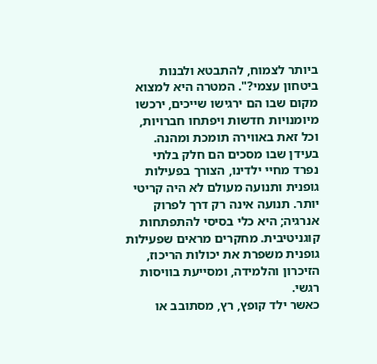ביותר לצמוח, להתבטא ולבנות ביטחון עצמי?". המטרה היא למצוא מקום שבו הם ירגישו שייכים, ירכשו מיומנויות חדשות ויפתחו חברויות, וכל זאת באווירה תומכת ומהנה.
בעידן שבו מסכים הם חלק בלתי נפרד מחיי ילדינו, הצורך בפעילות גופנית ותנועה מעולם לא היה קריטי יותר. תנועה אינה רק דרך לפרוק אנרגיה; היא כלי בסיסי להתפתחות קוגניטיבית. מחקרים מראים שפעילות גופנית משפרת את יכולות הריכוז, הזיכרון והלמידה, ומסייעת בוויסות רגשי.
כאשר ילד קופץ, רץ, מסתובב או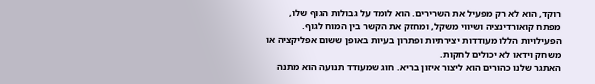רוקד, הוא לא רק מפעיל את השרירים. הוא לומד על גבולות הגוף שלו, מפתח קואורדינציה ושיווי משקל, ומחזק את הקשר בין המוח לגוף. הפעילויות הללו מעודדות יצירתיות ופתרון בעיות באופן ששום אפליקציה או משחק וידאו לא יכולים לחקות.
האתגר שלנו כהורים הוא ליצור איזון בריא. חוג שמעודד תנועה הוא מתנה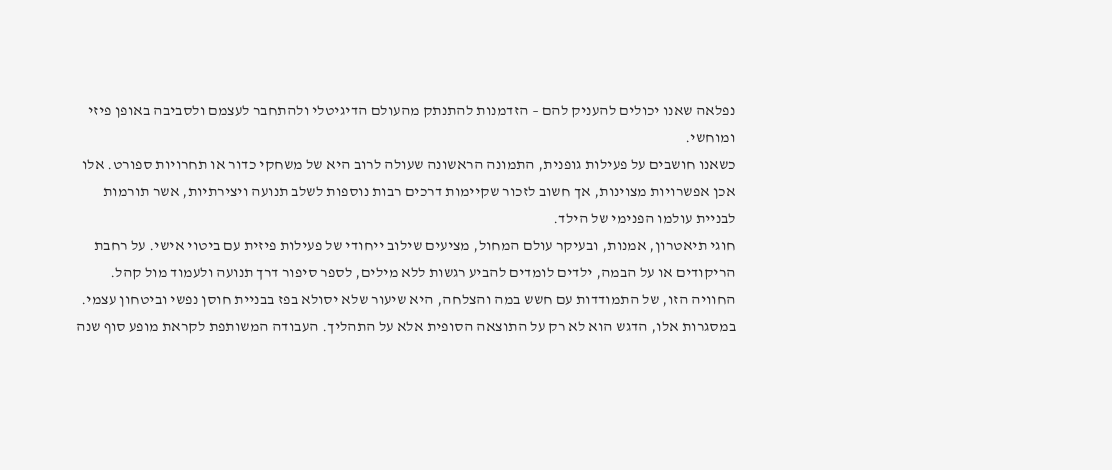נפלאה שאנו יכולים להעניק להם – הזדמנות להתנתק מהעולם הדיגיטלי ולהתחבר לעצמם ולסביבה באופן פיזי ומוחשי.
כשאנו חושבים על פעילות גופנית, התמונה הראשונה שעולה לרוב היא של משחקי כדור או תחרויות ספורט. אלו אכן אפשרויות מצוינות, אך חשוב לזכור שקיימות דרכים רבות נוספות לשלב תנועה ויצירתיות, אשר תורמות לבניית עולמו הפנימי של הילד.
חוגי תיאטרון, אמנות, ובעיקר עולם המחול, מציעים שילוב ייחודי של פעילות פיזית עם ביטוי אישי. על רחבת הריקודים או על הבמה, ילדים לומדים להביע רגשות ללא מילים, לספר סיפור דרך תנועה ולעמוד מול קהל. החוויה הזו, של התמודדות עם חשש במה והצלחה, היא שיעור שלא יסולא בפז בבניית חוסן נפשי וביטחון עצמי.
במסגרות אלו, הדגש הוא לא רק על התוצאה הסופית אלא על התהליך. העבודה המשותפת לקראת מופע סוף שנה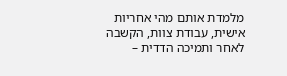מלמדת אותם מהי אחריות אישית, עבודת צוות, הקשבה לאחר ותמיכה הדדית –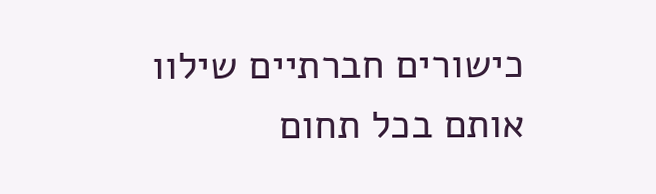כישורים חברתיים שילוו אותם בכל תחום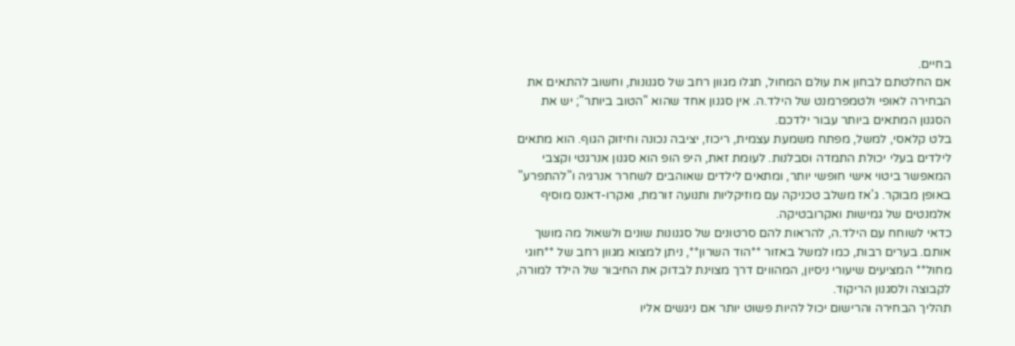בחיים.
אם החלטתם לבחון את עולם המחול, תגלו מגוון רחב של סגנונות, וחשוב להתאים את הבחירה לאופי ולטמפרמנט של הילד.ה. אין סגנון אחד שהוא "הטוב ביותר"; יש את הסגנון המתאים ביותר עבור ילדכם.
בלט קלאסי, למשל, מפתח משמעת עצמית, ריכוז, יציבה נכונה וחיזוק הגוף. הוא מתאים לילדים בעלי יכולת התמדה וסבלנות. לעומת זאת, היפ הופ הוא סגנון אנרגטי וקצבי המאפשר ביטוי אישי חופשי יותר, ומתאים לילדים שאוהבים לשחרר אנרגיה ו"להתפרע" באופן מבוקר. ג'אז משלב טכניקה עם מוזיקליות ותנועה זורמת, ואקרו-דאנס מוסיף אלמנטים של גמישות ואקרובטיקה.
כדאי לשוחח עם הילד.ה, להראות להם סרטונים של סגנונות שונים ולשאול מה מושך אותם. בערים רבות, כמו למשל באזור **הוד השרון**, ניתן למצוא מגוון רחב של **חוגי מחול** המציעים שיעורי ניסיון, המהווים דרך מצוינת לבדוק את החיבור של הילד למורה, לקבוצה ולסגנון הריקוד.
תהליך הבחירה והרישום יכול להיות פשוט יותר אם ניגשים אליו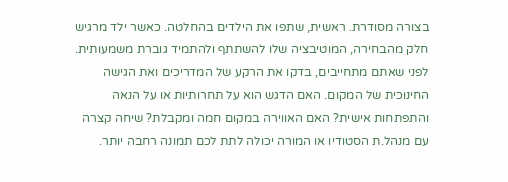בצורה מסודרת. ראשית, שתפו את הילדים בהחלטה. כאשר ילד מרגיש חלק מהבחירה, המוטיבציה שלו להשתתף ולהתמיד גוברת משמעותית.
לפני שאתם מתחייבים, בדקו את הרקע של המדריכים ואת הגישה החינוכית של המקום. האם הדגש הוא על תחרותיות או על הנאה והתפתחות אישית? האם האווירה במקום חמה ומקבלת? שיחה קצרה עם מנהל.ת הסטודיו או המורה יכולה לתת לכם תמונה רחבה יותר.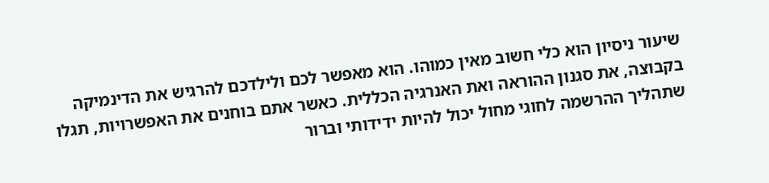שיעור ניסיון הוא כלי חשוב מאין כמוהו. הוא מאפשר לכם ולילדכם להרגיש את הדינמיקה בקבוצה, את סגנון ההוראה ואת האנרגיה הכללית. כאשר אתם בוחנים את האפשרויות, תגלו שתהליך ההרשמה לחוגי מחול יכול להיות ידידותי וברור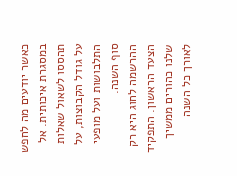כאשר יודעים מה לחפש במסגרת איכותית. אל תהססו לשאול שאלות על גודל הקבוצות, על התלבושות ועל מופעי סוף השנה.
ההרשמה לחוג היא רק הצעד הראשון. התפקיד שלנו כהורים ממשיך לאורך כל השנה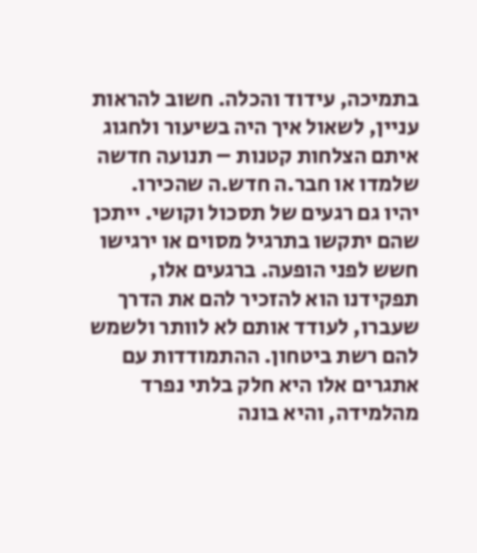בתמיכה, עידוד והכלה. חשוב להראות עניין, לשאול איך היה בשיעור ולחגוג איתם הצלחות קטנות – תנועה חדשה שלמדו או חבר.ה חדש.ה שהכירו.
יהיו גם רגעים של תסכול וקושי. ייתכן שהם יתקשו בתרגיל מסוים או ירגישו חשש לפני הופעה. ברגעים אלו, תפקידנו הוא להזכיר להם את הדרך שעברו, לעודד אותם לא לוותר ולשמש להם רשת ביטחון. ההתמודדות עם אתגרים אלו היא חלק בלתי נפרד מהלמידה, והיא בונה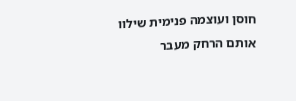חוסן ועוצמה פנימית שילוו אותם הרחק מעבר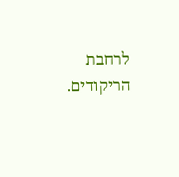לרחבת הריקודים.